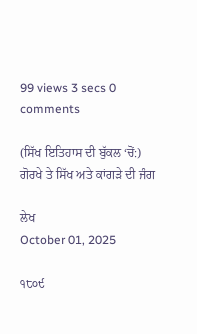99 views 3 secs 0 comments

(ਸਿੱਖ ਇਤਿਹਾਸ ਦੀ ਬੁੱਕਲ ‘ਚੋਂ:) ਗੋਰਖੇ ਤੇ ਸਿੱਖ ਅਤੇ ਕਾਂਗੜੇ ਦੀ ਜੰਗ

ਲੇਖ
October 01, 2025

੧੮੦੯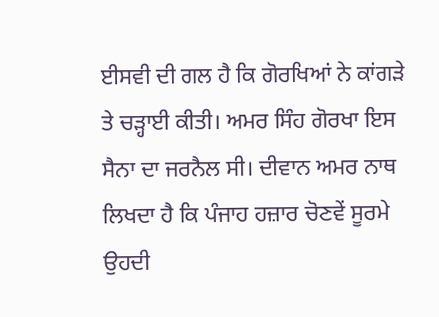ਈਸਵੀ ਦੀ ਗਲ ਹੈ ਕਿ ਗੋਰਖਿਆਂ ਨੇ ਕਾਂਗੜੇ ਤੇ ਚੜ੍ਹਾਈ ਕੀਤੀ। ਅਮਰ ਸਿੰਹ ਗੋਰਖਾ ਇਸ ਸੈਨਾ ਦਾ ਜਰਨੈਲ ਸੀ। ਦੀਵਾਨ ਅਮਰ ਨਾਥ ਲਿਖਦਾ ਹੈ ਕਿ ਪੰਜਾਹ ਹਜ਼ਾਰ ਚੋਣਵੇਂ ਸੂਰਮੇ ਉਹਦੀ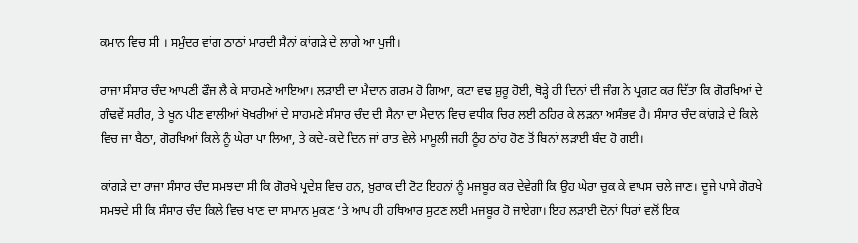ਕਮਾਨ ਵਿਚ ਸੀ । ਸਮੁੰਦਰ ਵਾਂਗ ਠਾਠਾਂ ਮਾਰਦੀ ਸੈਨਾਂ ਕਾਂਗੜੇ ਦੇ ਲਾਗੇ ਆ ਪੁਜੀ।

ਰਾਜਾ ਸੰਸਾਰ ਚੰਦ ਆਪਣੀ ਫੌਜ ਲੈ ਕੇ ਸਾਹਮਣੇ ਆਇਆ। ਲੜਾਈ ਦਾ ਮੈਦਾਨ ਗਰਮ ਹੋ ਗਿਆ, ਕਟਾ ਵਢ ਸ਼ੁਰੂ ਹੋਈ, ਥੋੜ੍ਹੇ ਹੀ ਦਿਨਾਂ ਦੀ ਜੰਗ ਨੇ ਪ੍ਰਗਟ ਕਰ ਦਿੱਤਾ ਕਿ ਗੋਰਖਿਆਂ ਦੇ ਗੰਢਵੇਂ ਸਰੀਰ, ਤੇ ਖੂਨ ਪੀਣ ਵਾਲੀਆਂ ਖੋਖਰੀਆਂ ਦੇ ਸਾਹਮਣੇ ਸੰਸਾਰ ਚੰਦ ਦੀ ਸੈਨਾ ਦਾ ਮੈਦਾਨ ਵਿਚ ਵਧੀਕ ਚਿਰ ਲਈ ਠਹਿਰ ਕੇ ਲੜਨਾ ਅਸੰਭਵ ਹੈ। ਸੰਸਾਰ ਚੰਦ ਕਾਂਗੜੇ ਦੇ ਕਿਲੇ ਵਿਚ ਜਾ ਬੈਠਾ, ਗੋਰਖਿਆਂ ਕਿਲੇ ਨੂੰ ਘੇਰਾ ਪਾ ਲਿਆ, ਤੇ ਕਦੇ-ਕਦੇ ਦਿਨ ਜਾਂ ਰਾਤ ਵੇਲੇ ਮਾਮੂਲੀ ਜਹੀ ਠੂੰਹ ਠਾਂਹ ਹੋਣ ਤੋਂ ਬਿਨਾਂ ਲੜਾਈ ਬੰਦ ਹੋ ਗਈ।

ਕਾਂਗੜੇ ਦਾ ਰਾਜਾ ਸੰਸਾਰ ਚੰਦ ਸਮਝਦਾ ਸੀ ਕਿ ਗੋਰਖੇ ਪ੍ਰਦੇਸ਼ ਵਿਚ ਹਨ, ਖ਼ੁਰਾਕ ਦੀ ਟੋਟ ਇਹਨਾਂ ਨੂੰ ਮਜਬੂਰ ਕਰ ਦੇਵੇਗੀ ਕਿ ਉਹ ਘੇਰਾ ਚੁਕ ਕੇ ਵਾਪਸ ਚਲੇ ਜਾਣ। ਦੂਜੇ ਪਾਸੇ ਗੋਰਖੇ ਸਮਝਦੇ ਸੀ ਕਿ ਸੰਸਾਰ ਚੰਦ ਕਿਲੇ ਵਿਚ ਖਾਣ ਦਾ ਸਾਮਾਨ ਮੁਕਣ ‘ਤੇ ਆਪ ਹੀ ਹਥਿਆਰ ਸੁਟਣ ਲਈ ਮਜਬੂਰ ਹੋ ਜਾਏਗਾ। ਇਹ ਲੜਾਈ ਦੋਨਾਂ ਧਿਰਾਂ ਵਲੋਂ ਇਕ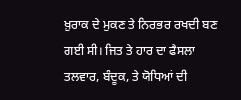ਖ਼ੁਰਾਕ ਦੇ ਮੁਕਣ ਤੇ ਨਿਰਭਰ ਰਖਦੀ ਬਣ ਗਈ ਸੀ। ਜਿਤ ਤੇ ਹਾਰ ਦਾ ਫੈਸਲਾ ਤਲਵਾਰ, ਬੰਦੂਕ, ਤੇ ਯੋਧਿਆਂ ਦੀ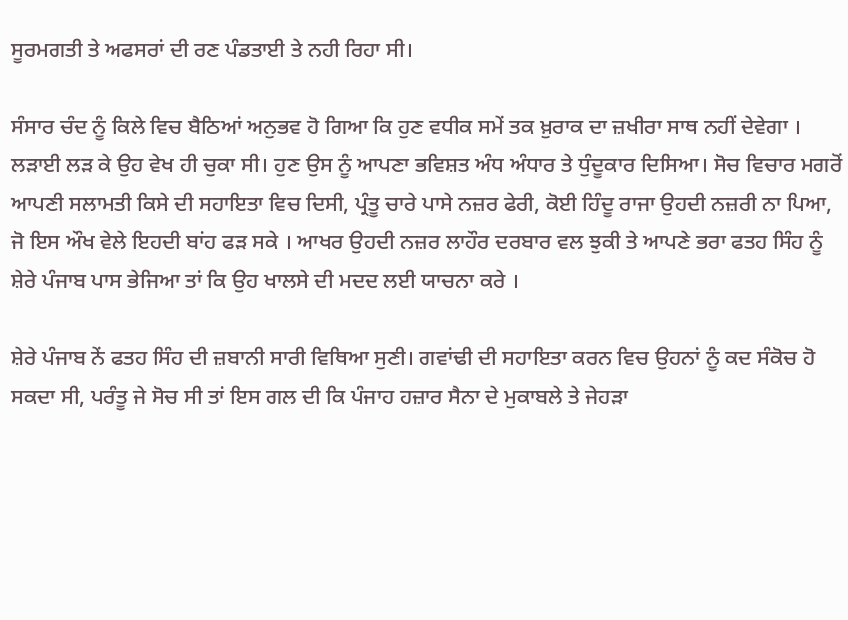ਸੂਰਮਗਤੀ ਤੇ ਅਫਸਰਾਂ ਦੀ ਰਣ ਪੰਡਤਾਈ ਤੇ ਨਹੀ ਰਿਹਾ ਸੀ।

ਸੰਸਾਰ ਚੰਦ ਨੂੰ ਕਿਲੇ ਵਿਚ ਬੈਠਿਆਂ ਅਨੁਭਵ ਹੋ ਗਿਆ ਕਿ ਹੁਣ ਵਧੀਕ ਸਮੇਂ ਤਕ ਖ਼ੁਰਾਕ ਦਾ ਜ਼ਖੀਰਾ ਸਾਥ ਨਹੀਂ ਦੇਵੇਗਾ । ਲੜਾਈ ਲੜ ਕੇ ਉਹ ਵੇਖ ਹੀ ਚੁਕਾ ਸੀ। ਹੁਣ ਉਸ ਨੂੰ ਆਪਣਾ ਭਵਿਸ਼ਤ ਅੰਧ ਅੰਧਾਰ ਤੇ ਧੁੰਦੂਕਾਰ ਦਿਸਿਆ। ਸੋਚ ਵਿਚਾਰ ਮਗਰੋਂ ਆਪਣੀ ਸਲਾਮਤੀ ਕਿਸੇ ਦੀ ਸਹਾਇਤਾ ਵਿਚ ਦਿਸੀ, ਪ੍ਰੰਤੂ ਚਾਰੇ ਪਾਸੇ ਨਜ਼ਰ ਫੇਰੀ, ਕੋਈ ਹਿੰਦੂ ਰਾਜਾ ਉਹਦੀ ਨਜ਼ਰੀ ਨਾ ਪਿਆ, ਜੋ ਇਸ ਔਖ ਵੇਲੇ ਇਹਦੀ ਬਾਂਹ ਫੜ ਸਕੇ । ਆਖਰ ਉਹਦੀ ਨਜ਼ਰ ਲਾਹੌਰ ਦਰਬਾਰ ਵਲ ਝੁਕੀ ਤੇ ਆਪਣੇ ਭਰਾ ਫਤਹ ਸਿੰਹ ਨੂੰ ਸ਼ੇਰੇ ਪੰਜਾਬ ਪਾਸ ਭੇਜਿਆ ਤਾਂ ਕਿ ਉਹ ਖਾਲਸੇ ਦੀ ਮਦਦ ਲਈ ਯਾਚਨਾ ਕਰੇ ।

ਸ਼ੇਰੇ ਪੰਜਾਬ ਨੇਂ ਫਤਹ ਸਿੰਹ ਦੀ ਜ਼ਬਾਨੀ ਸਾਰੀ ਵਿਥਿਆ ਸੁਣੀ। ਗਵਾਂਢੀ ਦੀ ਸਹਾਇਤਾ ਕਰਨ ਵਿਚ ਉਹਨਾਂ ਨੂੰ ਕਦ ਸੰਕੋਚ ਹੋ ਸਕਦਾ ਸੀ, ਪਰੰਤੂ ਜੇ ਸੋਚ ਸੀ ਤਾਂ ਇਸ ਗਲ ਦੀ ਕਿ ਪੰਜਾਹ ਹਜ਼ਾਰ ਸੈਨਾ ਦੇ ਮੁਕਾਬਲੇ ਤੇ ਜੇਹੜਾ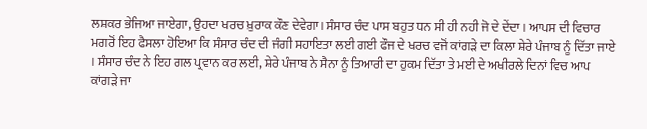ਲਸ਼ਕਰ ਭੇਜਿਆ ਜਾਏਗਾ, ਉਹਦਾ ਖਰਚ ਖ਼ੁਰਾਕ ਕੌਣ ਦੇਵੇਗਾ। ਸੰਸਾਰ ਚੰਦ ਪਾਸ ਬਹੁਤ ਧਨ ਸੀ ਹੀ ਨਹੀ ਜੋ ਦੇ ਦੇਂਦਾ । ਆਪਸ ਦੀ ਵਿਚਾਰ ਮਗਰੋਂ ਇਹ ਫੈਸਲਾ ਹੋਇਆ ਕਿ ਸੰਸਾਰ ਚੰਦ ਦੀ ਜੰਗੀ ਸਹਾਇਤਾ ਲਈ ਗਈ ਫੌਜ ਦੇ ਖਰਚ ਵਜੋਂ ਕਾਂਗੜੇ ਦਾ ਕਿਲਾ ਸ਼ੇਰੇ ਪੰਜਾਬ ਨੂੰ ਦਿੱਤਾ ਜਾਏ । ਸੰਸਾਰ ਚੰਦ ਨੇ ਇਹ ਗਲ ਪ੍ਰਵਾਨ ਕਰ ਲਈ, ਸ਼ੇਰੇ ਪੰਜਾਬ ਨੇ ਸੈਨਾ ਨੂੰ ਤਿਆਰੀ ਦਾ ਹੁਕਮ ਦਿੱਤਾ ਤੇ ਮਈ ਦੇ ਅਖੀਰਲੇ ਦਿਨਾਂ ਵਿਚ ਆਪ ਕਾਂਗੜੇ ਜਾ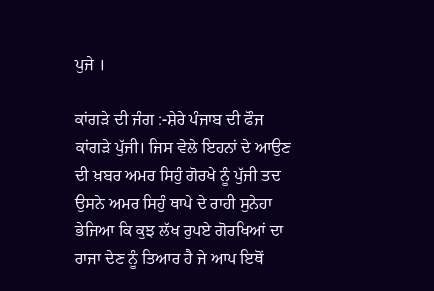ਪੁਜੇ ।

ਕਾਂਗੜੇ ਦੀ ਜੰਗ :-ਸ਼ੇਰੇ ਪੰਜਾਬ ਦੀ ਫੌਜ ਕਾਂਗੜੇ ਪੁੱਜੀ। ਜਿਸ ਵੇਲੇ ਇਹਨਾਂ ਦੇ ਆਉਣ ਦੀ ਖ਼ਬਰ ਅਮਰ ਸਿਹੁੰ ਗੋਰਖੇ ਨੂੰ ਪੁੱਜੀ ਤਦ ਉਸਨੇ ਅਮਰ ਸਿਹੁੰ ਥਾਪੇ ਦੇ ਰਾਹੀ ਸੁਨੇਹਾ ਭੇਜਿਆ ਕਿ ਕੁਝ ਲੱਖ ਰੁਪਏ ਗੋਰਖਿਆਂ ਦਾ ਰਾਜਾ ਦੇਣ ਨੂੰ ਤਿਆਰ ਹੈ ਜੇ ਆਪ ਇਥੋਂ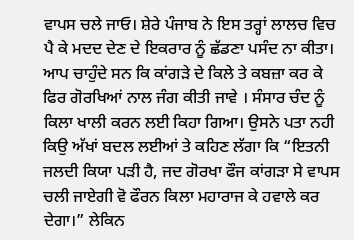ਵਾਪਸ ਚਲੇ ਜਾਓ। ਸ਼ੇਰੇ ਪੰਜਾਬ ਨੇ ਇਸ ਤਰ੍ਹਾਂ ਲਾਲਚ ਵਿਚ ਪੈ ਕੇ ਮਦਦ ਦੇਣ ਦੇ ਇਕਰਾਰ ਨੂੰ ਛੱਡਣਾ ਪਸੰਦ ਨਾ ਕੀਤਾ। ਆਪ ਚਾਹੁੰਦੇ ਸਨ ਕਿ ਕਾਂਗੜੇ ਦੇ ਕਿਲੇ ਤੇ ਕਬਜ਼ਾ ਕਰ ਕੇ ਫਿਰ ਗੋਰਖਿਆਂ ਨਾਲ ਜੰਗ ਕੀਤੀ ਜਾਵੇ । ਸੰਸਾਰ ਚੰਦ ਨੂੰ ਕਿਲਾ ਖਾਲੀ ਕਰਨ ਲਈ ਕਿਹਾ ਗਿਆ। ਉਸਨੇ ਪਤਾ ਨਹੀ ਕਿਉ ਅੱਖਾਂ ਬਦਲ ਲਈਆਂ ਤੇ ਕਹਿਣ ਲੱਗਾ ਕਿ “ਇਤਨੀ ਜਲਦੀ ਕਿਯਾ ਪੜੀ ਹੈ, ਜਦ ਗੋਰਖਾ ਫੌਜ ਕਾਂਗੜਾ ਸੇ ਵਾਪਸ ਚਲੀ ਜਾਏਗੀ ਵੋ ਫੌਰਨ ਕਿਲਾ ਮਹਾਰਾਜ ਕੇ ਹਵਾਲੇ ਕਰ ਦੇਗਾ।” ਲੇਕਿਨ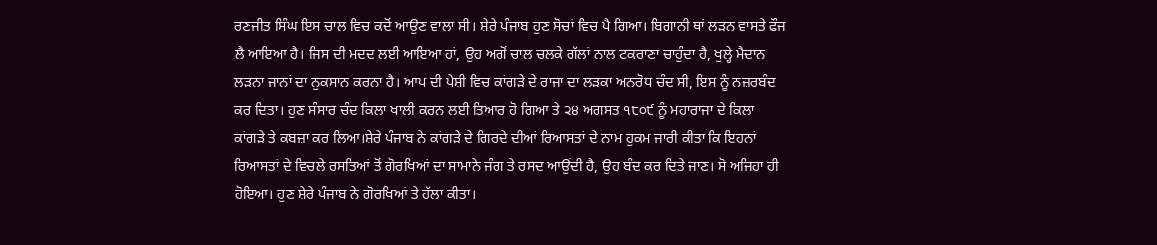ਰਣਜੀਤ ਸਿੰਘ ਇਸ ਚਾਲ ਵਿਚ ਕਦੋਂ ਆਉਣ ਵਾਲਾ ਸੀ। ਸ਼ੇਰੇ ਪੰਜਾਬ ਹੁਣ ਸੋਚਾਂ ਵਿਚ ਪੈ ਗਿਆ। ਬਿਗਾਨੀ ਥਾਂ ਲੜਨ ਵਾਸਤੇ ਫੌਜ ਲੈ ਆਇਆ ਹੈ। ਜਿਸ ਦੀ ਮਦਦ ਲਈ ਆਇਆ ਹਾਂ, ਉਹ ਅਗੋਂ ਚਾਲ ਚਲਕੇ ਗੱਲਾਂ ਨਾਲ ਟਕਰਾਣਾ ਚਾਹੁੰਦਾ ਹੈ, ਖੁਲ੍ਹੇ ਮੈਦਾਨ ਲੜਨਾ ਜਾਨਾਂ ਦਾ ਨੁਕਸਾਨ ਕਰਨਾ ਹੈ। ਆਪ ਦੀ ਪੇਸ਼ੀ ਵਿਚ ਕਾਂਗੜੇ ਦੇ ਰਾਜਾ ਦਾ ਲੜਕਾ ਅਨਰੋਧ ਚੰਦ ਸੀ, ਇਸ ਨੂੰ ਨਜ਼ਰਬੰਦ ਕਰ ਦਿਤਾ। ਹੁਣ ਸੰਸਾਰ ਚੰਦ ਕਿਲਾ ਖਾਲੀ ਕਰਨ ਲਈ ਤਿਆਰ ਹੋ ਗਿਆ ਤੇ ੨੪ ਅਗਸਤ ੧੮੦੯ ਨੂੰ ਮਹਾਰਾਜਾ ਦੇ ਕਿਲਾ ਕਾਂਗੜੇ ਤੇ ਕਬਜ਼ਾ ਕਰ ਲਿਆ।ਸ਼ੇਰੇ ਪੰਜਾਬ ਨੇ ਕਾਂਗੜੇ ਦੇ ਗਿਰਦੇ ਦੀਆਂ ਰਿਆਸਤਾਂ ਦੇ ਨਾਮ ਹੁਕਮ ਜਾਰੀ ਕੀਤਾ ਕਿ ਇਹਨਾਂ ਰਿਆਸਤਾਂ ਦੇ ਵਿਚਲੇ ਰਸਤਿਆਂ ਤੋਂ ਗੋਰਖਿਆਂ ਦਾ ਸਾਮਾਨੇ ਜੰਗ ਤੇ ਰਸਦ ਆਉਂਦੀ ਹੈ, ਉਹ ਬੰਦ ਕਰ ਦਿਤੇ ਜਾਣ। ਸੋ ਅਜਿਹਾ ਹੀ ਹੋਇਆ। ਹੁਣ ਸ਼ੇਰੇ ਪੰਜਾਬ ਨੇ ਗੋਰਖਿਆਂ ਤੇ ਹੱਲਾ ਕੀਤਾ।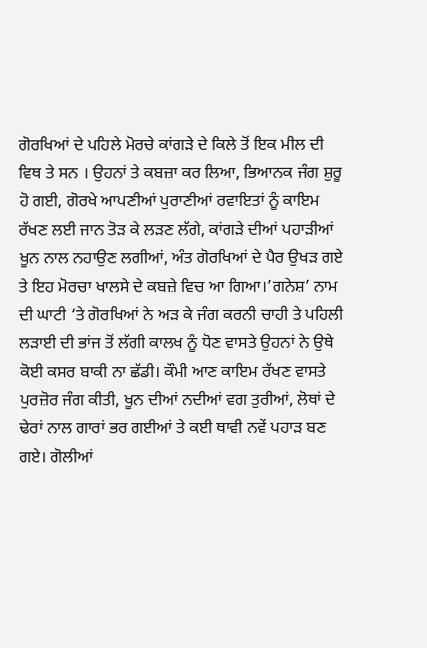ਗੋਰਖਿਆਂ ਦੇ ਪਹਿਲੇ ਮੋਰਚੇ ਕਾਂਗੜੇ ਦੇ ਕਿਲੇ ਤੋਂ ਇਕ ਮੀਲ ਦੀ ਵਿਥ ਤੇ ਸਨ । ਉਹਨਾਂ ਤੇ ਕਬਜ਼ਾ ਕਰ ਲਿਆ, ਭਿਆਨਕ ਜੰਗ ਸ਼ੁਰੂ ਹੋ ਗਈ, ਗੋਰਖੇ ਆਪਣੀਆਂ ਪੁਰਾਣੀਆਂ ਰਵਾਇਤਾਂ ਨੂੰ ਕਾਇਮ ਰੱਖਣ ਲਈ ਜਾਨ ਤੋੜ ਕੇ ਲੜਣ ਲੱਗੇ, ਕਾਂਗੜੇ ਦੀਆਂ ਪਹਾੜੀਆਂ ਖੂਨ ਨਾਲ ਨਹਾਉਣ ਲਗੀਆਂ, ਅੰਤ ਗੋਰਖਿਆਂ ਦੇ ਪੈਰ ਉਖੜ ਗਏ ਤੇ ਇਹ ਮੋਰਚਾ ਖਾਲਸੇ ਦੇ ਕਬਜ਼ੇ ਵਿਚ ਆ ਗਿਆ।’ਗਨੇਸ਼’ ਨਾਮ ਦੀ ਘਾਟੀ ‘ਤੇ ਗੋਰਖਿਆਂ ਨੇ ਅੜ ਕੇ ਜੰਗ ਕਰਨੀ ਚਾਹੀ ਤੇ ਪਹਿਲੀ ਲੜਾਈ ਦੀ ਭਾਂਜ ਤੋਂ ਲੱਗੀ ਕਾਲਖ ਨੂੰ ਧੋਣ ਵਾਸਤੇ ਉਹਨਾਂ ਨੇ ਉਥੇ ਕੋਈ ਕਸਰ ਬਾਕੀ ਨਾ ਛੱਡੀ। ਕੌਮੀ ਆਣ ਕਾਇਮ ਰੱਖਣ ਵਾਸਤੇ ਪੁਰਜ਼ੋਰ ਜੰਗ ਕੀਤੀ, ਖੂਨ ਦੀਆਂ ਨਦੀਆਂ ਵਗ ਤੁਰੀਆਂ, ਲੋਥਾਂ ਦੇ ਢੇਰਾਂ ਨਾਲ ਗਾਰਾਂ ਭਰ ਗਈਆਂ ਤੇ ਕਈ ਥਾਵੀ ਨਵੇਂ ਪਹਾੜ ਬਣ ਗਏ। ਗੋਲੀਆਂ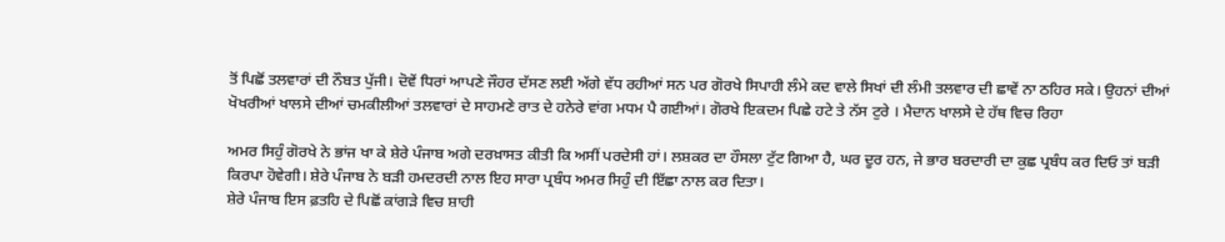ਤੋਂ ਪਿਛੋਂ ਤਲਵਾਰਾਂ ਦੀ ਨੌਬਤ ਪੁੱਜੀ। ਦੋਵੇਂ ਧਿਰਾਂ ਆਪਣੇ ਜੌਹਰ ਦੱਸਣ ਲਈ ਅੱਗੇ ਵੱਧ ਰਹੀਆਂ ਸਨ ਪਰ ਗੋਰਖੇ ਸਿਪਾਹੀ ਲੰਮੇ ਕਦ ਵਾਲੇ ਸਿਖਾਂ ਦੀ ਲੰਮੀ ਤਲਵਾਰ ਦੀ ਛਾਵੇਂ ਨਾ ਠਹਿਰ ਸਕੇ। ਉਹਨਾਂ ਦੀਆਂ ਖੋਖਰੀਆਂ ਖਾਲਸੇ ਦੀਆਂ ਚਮਕੀਲੀਆਂ ਤਲਵਾਰਾਂ ਦੇ ਸਾਹਮਣੇ ਰਾਤ ਦੇ ਹਨੇਰੇ ਵਾਂਗ ਮਧਮ ਪੈ ਗਈਆਂ। ਗੋਰਖੇ ਇਕਦਮ ਪਿਛੇ ਹਟੇ ਤੇ ਨੱਸ ਟੁਰੇ । ਮੈਦਾਨ ਖਾਲਸੇ ਦੇ ਹੱਥ ਵਿਚ ਰਿਹਾ

ਅਮਰ ਸਿਹੁੰ ਗੋਰਖੇ ਨੇ ਭਾਂਜ ਖਾ ਕੇ ਸ਼ੇਰੇ ਪੰਜਾਬ ਅਗੇ ਦਰਖ਼ਾਸਤ ਕੀਤੀ ਕਿ ਅਸੀਂ ਪਰਦੇਸੀ ਹਾਂ। ਲਸ਼ਕਰ ਦਾ ਹੌਸਲਾ ਟੁੱਟ ਗਿਆ ਹੈ, ਘਰ ਦੂਰ ਹਨ, ਜੇ ਭਾਰ ਬਰਦਾਰੀ ਦਾ ਕੁਛ ਪ੍ਰਬੰਧ ਕਰ ਦਿਓ ਤਾਂ ਬੜੀ ਕਿਰਪਾ ਹੋਵੇਗੀ। ਸ਼ੇਰੇ ਪੰਜਾਬ ਨੇ ਬੜੀ ਹਮਦਰਦੀ ਨਾਲ ਇਹ ਸਾਰਾ ਪ੍ਰਬੰਧ ਅਮਰ ਸਿਹੁੰ ਦੀ ਇੱਛਾ ਨਾਲ ਕਰ ਦਿਤਾ।
ਸ਼ੇਰੇ ਪੰਜਾਬ ਇਸ ਫ਼ਤਹਿ ਦੇ ਪਿਛੋਂ ਕਾਂਗੜੇ ਵਿਚ ਸ਼ਾਹੀ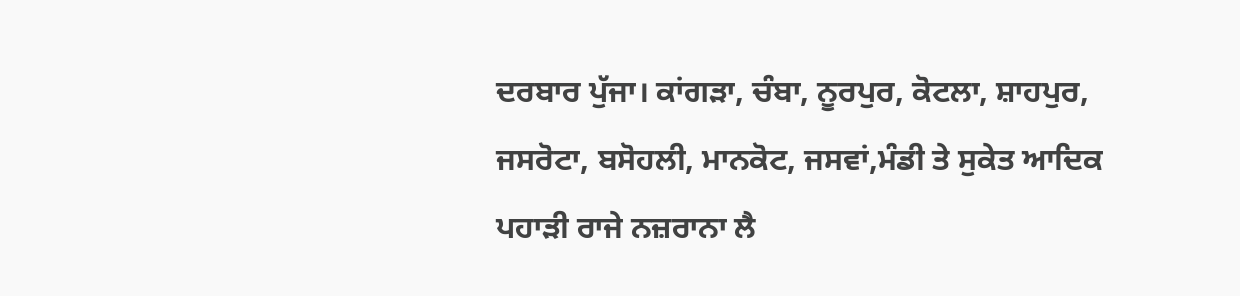ਦਰਬਾਰ ਪੁੱਜਾ। ਕਾਂਗੜਾ, ਚੰਬਾ, ਨੂਰਪੁਰ, ਕੋਟਲਾ, ਸ਼ਾਹਪੁਰ, ਜਸਰੋਟਾ, ਬਸੋਹਲੀ, ਮਾਨਕੋਟ, ਜਸਵਾਂ,ਮੰਡੀ ਤੇ ਸੁਕੇਤ ਆਦਿਕ ਪਹਾੜੀ ਰਾਜੇ ਨਜ਼ਰਾਨਾ ਲੈ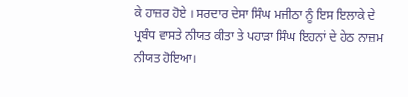ਕੇ ਹਾਜ਼ਰ ਹੋਏ । ਸਰਦਾਰ ਦੇਸਾ ਸਿੰਘ ਮਜੀਠਾ ਨੂੰ ਇਸ ਇਲਾਕੇ ਦੇ ਪ੍ਰਬੰਧ ਵਾਸਤੇ ਨੀਯਤ ਕੀਤਾ ਤੇ ਪਹਾੜਾ ਸਿੰਘ ਇਹਨਾਂ ਦੇ ਹੇਠ ਨਾਜ਼ਮ ਨੀਯਤ ਹੋਇਆ।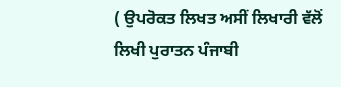( ਉਪਰੋਕਤ ਲਿਖਤ ਅਸੀਂ ਲਿਖਾਰੀ ਵੱਲੋਂ ਲਿਖੀ ਪੁਰਾਤਨ ਪੰਜਾਬੀ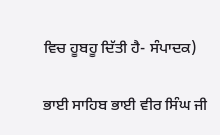ਵਿਚ ਹੂਬਹੂ ਦਿੱਤੀ ਹੈ- ਸੰਪਾਦਕ)

ਭਾਈ ਸਾਹਿਬ ਭਾਈ ਵੀਰ ਸਿੰਘ ਜੀ